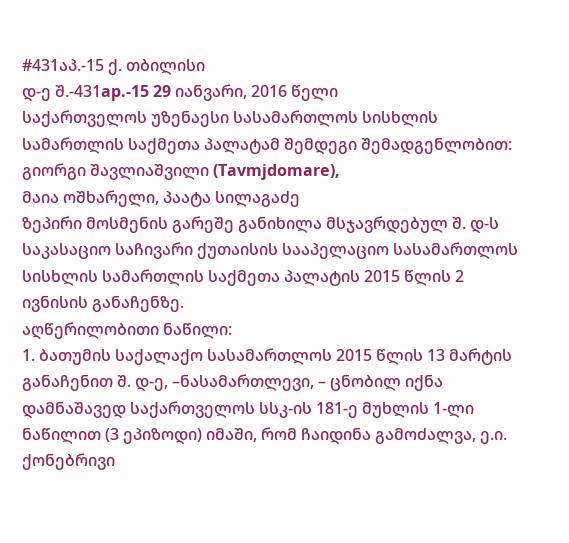#431აპ.-15 ქ. თბილისი
დ-ე შ.-431ap.-15 29 იანვარი, 2016 წელი
საქართველოს უზენაესი სასამართლოს სისხლის სამართლის საქმეთა პალატამ შემდეგი შემადგენლობით:
გიორგი შავლიაშვილი (Tavmjdomare),
მაია ოშხარელი, პაატა სილაგაძე
ზეპირი მოსმენის გარეშე განიხილა მსჯავრდებულ შ. დ-ს საკასაციო საჩივარი ქუთაისის სააპელაციო სასამართლოს სისხლის სამართლის საქმეთა პალატის 2015 წლის 2 ივნისის განაჩენზე.
აღწერილობითი ნაწილი:
1. ბათუმის საქალაქო სასამართლოს 2015 წლის 13 მარტის განაჩენით შ. დ-ე, –ნასამართლევი, – ცნობილ იქნა დამნაშავედ საქართველოს სსკ-ის 181-ე მუხლის 1-ლი ნაწილით (3 ეპიზოდი) იმაში, რომ ჩაიდინა გამოძალვა, ე.ი. ქონებრივი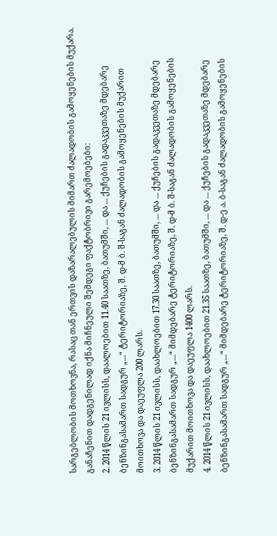სარგებლობის მოთხოვნა, რასაც თან ერთვის დაზარალებულის მიმართ ძალადობის გამოყენების მუქარა. განაჩენით დადგენილად იქნა მიჩნეული შემდეგი ფაქტობრივი გარემოებები:
2. 2014 წლის 21 ივლისს, დაალოებით 11.40 საათზე, ბათუმში, ... და ... ქუჩების გადაკვეთაზე მდებარე ბენზინგასამართ სადგურ „...“ ტერიტორიაზე, შ. დ-მ ბ. შ-საგან ძალადობის გამოყენების მუქარით მოითხოვა და დაეუფლა 200 ლარს.
3. 2014 წლის 21 ივლისს, დაახლოებით 17.30 საათზე, ბათუმში, ... და ... ქუჩების გადაკვეთაზე მდებარე ბენზინგასამართ სადგურ „...“ მიმდებარე ტერიტორიაზე, შ. დ-მ ბ. შ-საგან ძალადობის გამოყენების მუქარით მოითხოვა და დაეუფლა 1400 ლარს.
4. 2014 წლის 21 ივლისს, დაახლოებით 21.35 საათზე, ბათუმში, ... და ... ქუჩების გადაკვეთაზე მდებარე ბენზინგასამართ სადგურ „...“ მიმდებარე ტერიტორიაზე, შ. დ-ე ა. ბ-საგან ძალადობის გამოყენების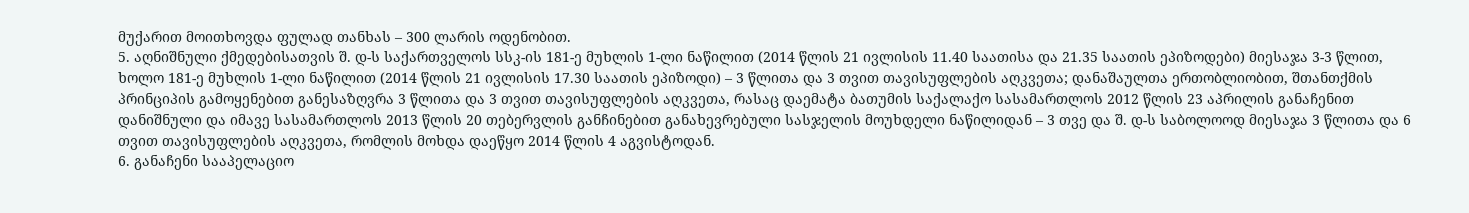მუქარით მოითხოვდა ფულად თანხას – 300 ლარის ოდენობით.
5. აღნიშნული ქმედებისათვის შ. დ-ს საქართველოს სსკ-ის 181-ე მუხლის 1-ლი ნაწილით (2014 წლის 21 ივლისის 11.40 საათისა და 21.35 საათის ეპიზოდები) მიესაჯა 3-3 წლით, ხოლო 181-ე მუხლის 1-ლი ნაწილით (2014 წლის 21 ივლისის 17.30 საათის ეპიზოდი) – 3 წლითა და 3 თვით თავისუფლების აღკვეთა; დანაშაულთა ერთობლიობით, შთანთქმის პრინციპის გამოყენებით განესაზღვრა 3 წლითა და 3 თვით თავისუფლების აღკვეთა, რასაც დაემატა ბათუმის საქალაქო სასამართლოს 2012 წლის 23 აპრილის განაჩენით დანიშნული და იმავე სასამართლოს 2013 წლის 20 თებერვლის განჩინებით განახევრებული სასჯელის მოუხდელი ნაწილიდან – 3 თვე და შ. დ-ს საბოლოოდ მიესაჯა 3 წლითა და 6 თვით თავისუფლების აღკვეთა, რომლის მოხდა დაეწყო 2014 წლის 4 აგვისტოდან.
6. განაჩენი სააპელაციო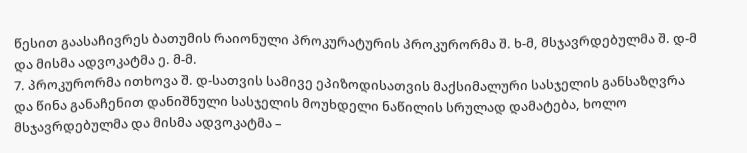წესით გაასაჩივრეს ბათუმის რაიონული პროკურატურის პროკურორმა შ. ხ-მ, მსჯავრდებულმა შ. დ-მ და მისმა ადვოკატმა ე. მ-მ.
7. პროკურორმა ითხოვა შ. დ-სათვის სამივე ეპიზოდისათვის მაქსიმალური სასჯელის განსაზღვრა და წინა განაჩენით დანიშნული სასჯელის მოუხდელი ნაწილის სრულად დამატება, ხოლო მსჯავრდებულმა და მისმა ადვოკატმა –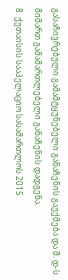გასაჩივრებული გამამტყუნებელი განაჩენის გაუქმება და შ. დ-ს მიმართ გამამართლებელი განაჩენის დადგენა.
8. ქუთაისის სააპელაციო სასამართლოს 2015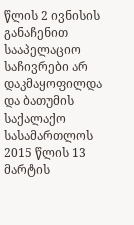წლის 2 ივნისის განაჩენით სააპელაციო საჩივრები არ დაკმაყოფილდა და ბათუმის საქალაქო სასამართლოს 2015 წლის 13 მარტის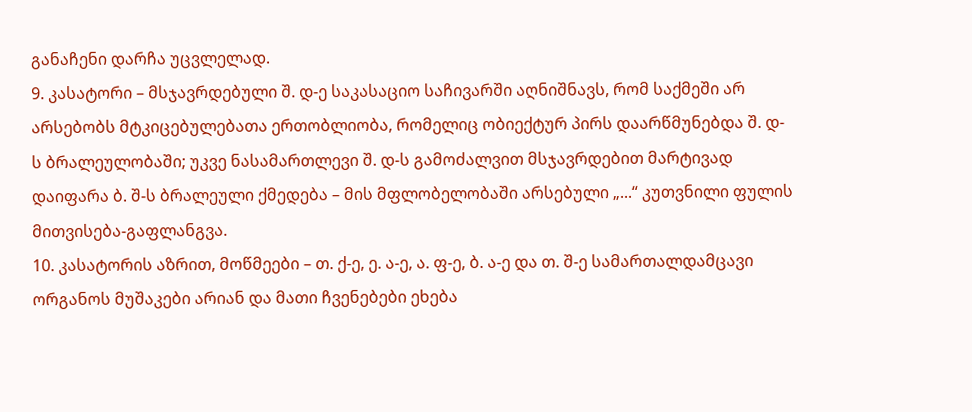განაჩენი დარჩა უცვლელად.
9. კასატორი – მსჯავრდებული შ. დ-ე საკასაციო საჩივარში აღნიშნავს, რომ საქმეში არ არსებობს მტკიცებულებათა ერთობლიობა, რომელიც ობიექტურ პირს დაარწმუნებდა შ. დ-ს ბრალეულობაში; უკვე ნასამართლევი შ. დ-ს გამოძალვით მსჯავრდებით მარტივად დაიფარა ბ. შ-ს ბრალეული ქმედება – მის მფლობელობაში არსებული „...“ კუთვნილი ფულის მითვისება-გაფლანგვა.
10. კასატორის აზრით, მოწმეები – თ. ქ-ე, ე. ა-ე, ა. ფ-ე, ბ. ა-ე და თ. შ-ე სამართალდამცავი ორგანოს მუშაკები არიან და მათი ჩვენებები ეხება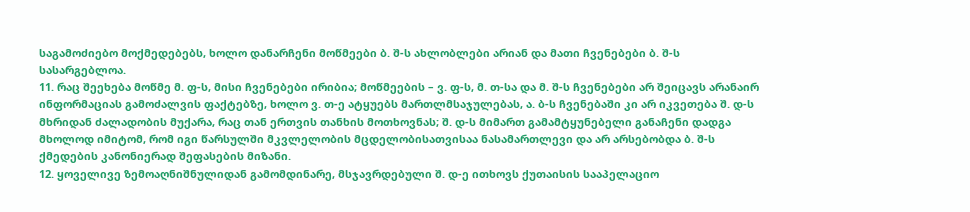საგამოძიებო მოქმედებებს, ხოლო დანარჩენი მოწმეები ბ. შ-ს ახლობლები არიან და მათი ჩვენებები ბ. შ-ს სასარგებლოა.
11. რაც შეეხება მოწმე მ. ფ-ს, მისი ჩვენებები ირიბია; მოწმეების – ვ. ფ-ს, მ. თ-სა და მ. შ-ს ჩვენებები არ შეიცავს არანაირ ინფორმაციას გამოძალვის ფაქტებზე, ხოლო ვ. თ-ე ატყუებს მართლმსაჯულებას, ა. ბ-ს ჩვენებაში კი არ იკვეთება შ. დ-ს მხრიდან ძალადობის მუქარა, რაც თან ერთვის თანხის მოთხოვნას; შ. დ-ს მიმართ გამამტყუნებელი განაჩენი დადგა მხოლოდ იმიტომ, რომ იგი წარსულში მკვლელობის მცდელობისათვისაა ნასამართლევი და არ არსებობდა ბ. შ-ს ქმედების კანონიერად შეფასების მიზანი.
12. ყოველივე ზემოაღნიშნულიდან გამომდინარე, მსჯავრდებული შ. დ-ე ითხოვს ქუთაისის სააპელაციო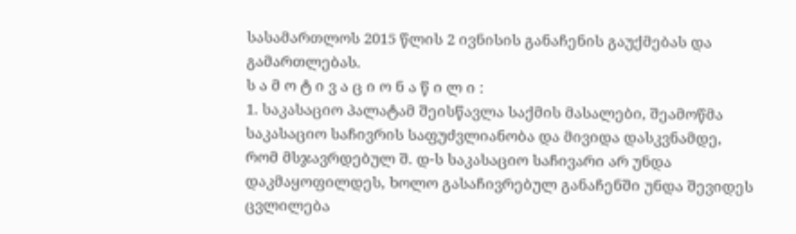სასამართლოს 2015 წლის 2 ივნისის განაჩენის გაუქმებას და გამართლებას.
ს ა მ ო ტ ი ვ ა ც ი ო ნ ა წ ი ლ ი :
1. საკასაციო პალატამ შეისწავლა საქმის მასალები, შეამოწმა საკასაციო საჩივრის საფუძვლიანობა და მივიდა დასკვნამდე, რომ მსჯავრდებულ შ. დ-ს საკასაციო საჩივარი არ უნდა დაკმაყოფილდეს, ხოლო გასაჩივრებულ განაჩენში უნდა შევიდეს ცვლილება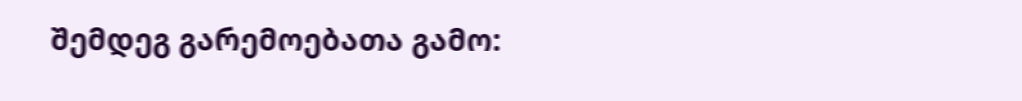შემდეგ გარემოებათა გამო: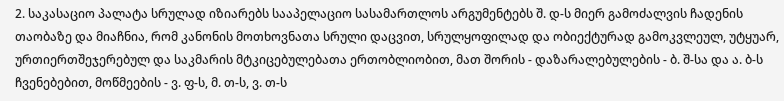2. საკასაციო პალატა სრულად იზიარებს სააპელაციო სასამართლოს არგუმენტებს შ. დ-ს მიერ გამოძალვის ჩადენის თაობაზე და მიაჩნია, რომ კანონის მოთხოვნათა სრული დაცვით, სრულყოფილად და ობიექტურად გამოკვლეულ, უტყუარ, ურთიერთშეჯერებულ და საკმარის მტკიცებულებათა ერთობლიობით, მათ შორის - დაზარალებულების - ბ. შ-სა და ა. ბ-ს ჩვენებებით, მოწმეების - ვ. ფ-ს, მ. თ-ს, ვ. თ-ს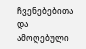ჩვენებებითა და ამოღებული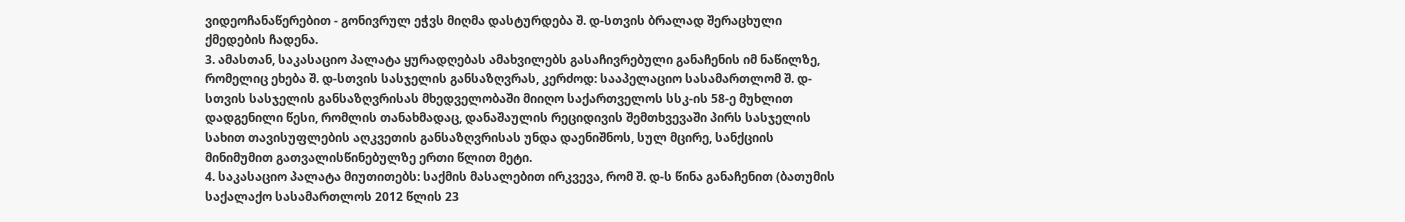ვიდეოჩანაწერებით - გონივრულ ეჭვს მიღმა დასტურდება შ. დ-სთვის ბრალად შერაცხული ქმედების ჩადენა.
3. ამასთან, საკასაციო პალატა ყურადღებას ამახვილებს გასაჩივრებული განაჩენის იმ ნაწილზე, რომელიც ეხება შ. დ-სთვის სასჯელის განსაზღვრას, კერძოდ: სააპელაციო სასამართლომ შ. დ-სთვის სასჯელის განსაზღვრისას მხედველობაში მიიღო საქართველოს სსკ-ის 58-ე მუხლით დადგენილი წესი, რომლის თანახმადაც, დანაშაულის რეციდივის შემთხვევაში პირს სასჯელის სახით თავისუფლების აღკვეთის განსაზღვრისას უნდა დაენიშნოს, სულ მცირე, სანქციის მინიმუმით გათვალისწინებულზე ერთი წლით მეტი.
4. საკასაციო პალატა მიუთითებს: საქმის მასალებით ირკვევა, რომ შ. დ-ს წინა განაჩენით (ბათუმის საქალაქო სასამართლოს 2012 წლის 23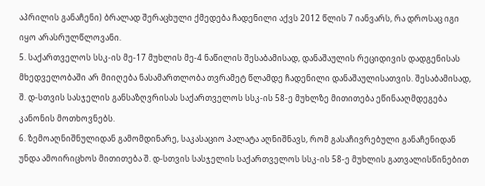აპრილის განაჩენი) ბრალად შერაცხული ქმედება ჩადენილი აქვს 2012 წლის 7 იანვარს, რა დროსაც იგი იყო არასრულწლოვანი.
5. საქართველოს სსკ-ის მე-17 მუხლის მე-4 ნაწილის შესაბამისად, დანაშაულის რეციდივის დადგენისას მხედველობაში არ მიიღება ნასამართლობა თვრამეტ წლამდე ჩადენილი დანაშაულისათვის. შესაბამისად, შ. დ-სთვის სასჯელის განსაზღვრისას საქართველოს სსკ-ის 58-ე მუხლზე მითითება ეწინააღმდეგება კანონის მოთხოვნებს.
6. ზემოაღნიშნულიდან გამომდინარე, საკასაციო პალატა აღნიშნავს, რომ გასაჩივრებული განაჩენიდან უნდა ამოირიცხოს მითითება შ. დ-სთვის სასჯელის საქართველოს სსკ-ის 58-ე მუხლის გათვალისწინებით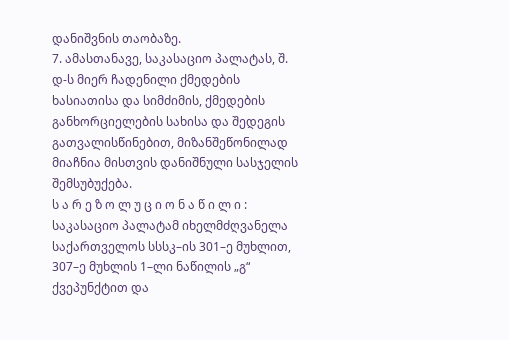დანიშვნის თაობაზე.
7. ამასთანავე, საკასაციო პალატას, შ. დ-ს მიერ ჩადენილი ქმედების ხასიათისა და სიმძიმის, ქმედების განხორციელების სახისა და შედეგის გათვალისწინებით, მიზანშეწონილად მიაჩნია მისთვის დანიშნული სასჯელის შემსუბუქება.
ს ა რ ე ზ ო ლ უ ც ი ო ნ ა წ ი ლ ი :
საკასაციო პალატამ იხელმძღვანელა საქართველოს სსსკ–ის 301–ე მუხლით, 307–ე მუხლის 1–ლი ნაწილის „გ“ ქვეპუნქტით და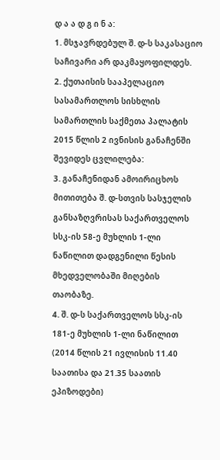დ ა ა დ გ ი ნ ა:
1. მსჯავრდებულ შ. დ-ს საკასაციო საჩივარი არ დაკმაყოფილდეს.
2. ქუთაისის სააპელაციო სასამართლოს სისხლის სამართლის საქმეთა პალატის 2015 წლის 2 ივნისის განაჩენში შევიდეს ცვლილება:
3. განაჩენიდან ამოირიცხოს მითითება შ. დ-სთვის სასჯელის განსაზღვრისას საქართველოს სსკ-ის 58-ე მუხლის 1-ლი ნაწილით დადგენილი წესის მხედველობაში მიღების თაობაზე.
4. შ. დ-ს საქართველოს სსკ-ის 181-ე მუხლის 1-ლი ნაწილით (2014 წლის 21 ივლისის 11.40 საათისა და 21.35 საათის ეპიზოდები)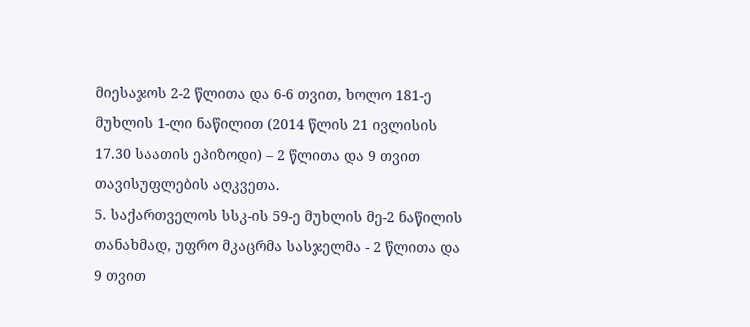მიესაჯოს 2-2 წლითა და 6-6 თვით, ხოლო 181-ე მუხლის 1-ლი ნაწილით (2014 წლის 21 ივლისის 17.30 საათის ეპიზოდი) – 2 წლითა და 9 თვით თავისუფლების აღკვეთა.
5. საქართველოს სსკ-ის 59-ე მუხლის მე-2 ნაწილის თანახმად, უფრო მკაცრმა სასჯელმა - 2 წლითა და 9 თვით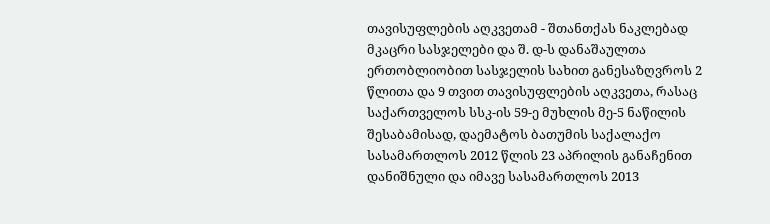თავისუფლების აღკვეთამ - შთანთქას ნაკლებად მკაცრი სასჯელები და შ. დ-ს დანაშაულთა ერთობლიობით სასჯელის სახით განესაზღვროს 2 წლითა და 9 თვით თავისუფლების აღკვეთა, რასაც საქართველოს სსკ-ის 59-ე მუხლის მე-5 ნაწილის შესაბამისად, დაემატოს ბათუმის საქალაქო სასამართლოს 2012 წლის 23 აპრილის განაჩენით დანიშნული და იმავე სასამართლოს 2013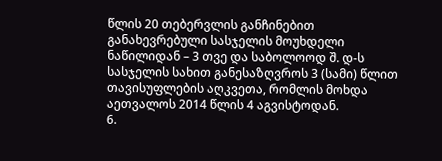წლის 20 თებერვლის განჩინებით განახევრებული სასჯელის მოუხდელი ნაწილიდან – 3 თვე და საბოლოოდ შ. დ-ს სასჯელის სახით განესაზღვროს 3 (სამი) წლით თავისუფლების აღკვეთა, რომლის მოხდა აეთვალოს 2014 წლის 4 აგვისტოდან.
6.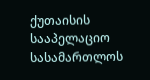ქუთაისის სააპელაციო სასამართლოს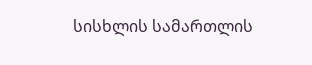სისხლის სამართლის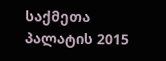საქმეთა პალატის 2015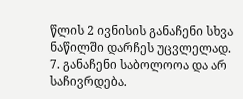წლის 2 ივნისის განაჩენი სხვა ნაწილში დარჩეს უცვლელად.
7. განაჩენი საბოლოოა და არ საჩივრდება.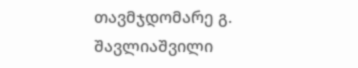თავმჯდომარე გ. შავლიაშვილი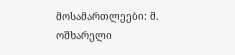მოსამართლეები: მ. ოშხარელი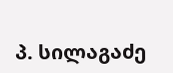პ. სილაგაძე